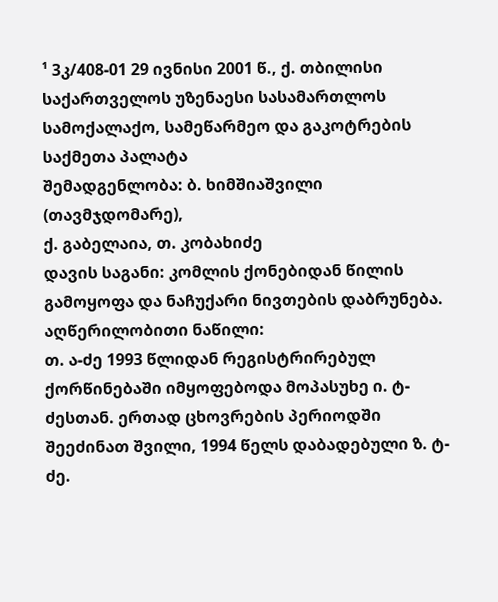¹ 3კ/408-01 29 ივნისი 2001 წ., ქ. თბილისი
საქართველოს უზენაესი სასამართლოს სამოქალაქო, სამეწარმეო და გაკოტრების საქმეთა პალატა
შემადგენლობა: ბ. ხიმშიაშვილი (თავმჯდომარე),
ქ. გაბელაია, თ. კობახიძე
დავის საგანი: კომლის ქონებიდან წილის გამოყოფა და ნაჩუქარი ნივთების დაბრუნება.
აღწერილობითი ნაწილი:
თ. ა-ძე 1993 წლიდან რეგისტრირებულ ქორწინებაში იმყოფებოდა მოპასუხე ი. ტ-ძესთან. ერთად ცხოვრების პერიოდში შეეძინათ შვილი, 1994 წელს დაბადებული ზ. ტ-ძე.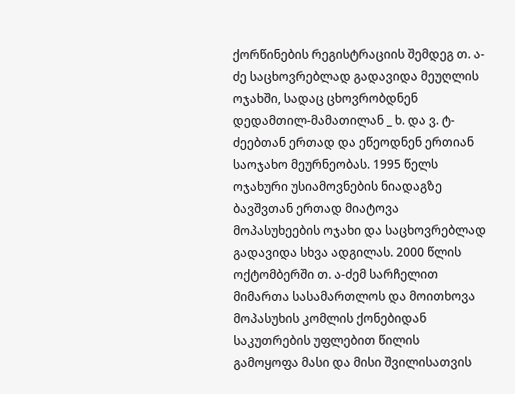ქორწინების რეგისტრაციის შემდეგ თ. ა-ძე საცხოვრებლად გადავიდა მეუღლის ოჯახში, სადაც ცხოვრობდნენ დედამთილ-მამათილან _ ხ. და ვ. ტ-ძეებთან ერთად და ეწეოდნენ ერთიან საოჯახო მეურნეობას. 1995 წელს ოჯახური უსიამოვნების ნიადაგზე ბავშვთან ერთად მიატოვა მოპასუხეების ოჯახი და საცხოვრებლად გადავიდა სხვა ადგილას. 2000 წლის ოქტომბერში თ. ა-ძემ სარჩელით მიმართა სასამართლოს და მოითხოვა მოპასუხის კომლის ქონებიდან საკუთრების უფლებით წილის გამოყოფა მასი და მისი შვილისათვის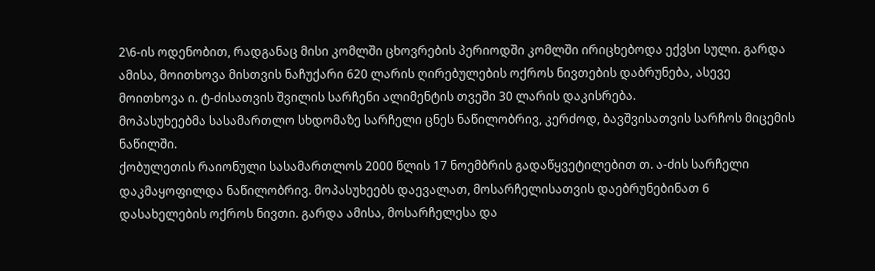2\6-ის ოდენობით, რადგანაც მისი კომლში ცხოვრების პერიოდში კომლში ირიცხებოდა ექვსი სული. გარდა ამისა, მოითხოვა მისთვის ნაჩუქარი 620 ლარის ღირებულების ოქროს ნივთების დაბრუნება, ასევე მოითხოვა ი. ტ-ძისათვის შვილის სარჩენი ალიმენტის თვეში 30 ლარის დაკისრება.
მოპასუხეებმა სასამართლო სხდომაზე სარჩელი ცნეს ნაწილობრივ, კერძოდ, ბავშვისათვის სარჩოს მიცემის ნაწილში.
ქობულეთის რაიონული სასამართლოს 2000 წლის 17 ნოემბრის გადაწყვეტილებით თ. ა-ძის სარჩელი დაკმაყოფილდა ნაწილობრივ. მოპასუხეებს დაევალათ, მოსარჩელისათვის დაებრუნებინათ 6 დასახელების ოქროს ნივთი. გარდა ამისა, მოსარჩელესა და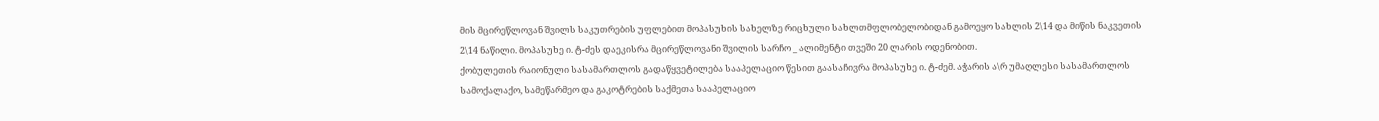მის მცირეწლოვან შვილს საკუთრების უფლებით მოპასუხის სახელზე რიცხული სახლთმფლობელობიდან გამოეყო სახლის 2\14 და მიწის ნაკვეთის 2\14 ნაწილი. მოპასუხე ი. ტ-ძეს დაეკისრა მცირეწლოვანი შვილის სარჩო _ ალიმენტი თვეში 20 ლარის ოდენობით.
ქობულეთის რაიონული სასამართლოს გადაწყვეტილება სააპელაციო წესით გაასაჩივრა მოპასუხე ი. ტ-ძემ. აჭარის ა\რ უმაღლესი სასამართლოს სამოქალაქო, სამეწარმეო და გაკოტრების საქმეთა სააპელაციო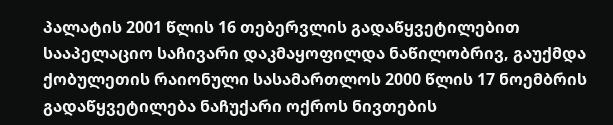პალატის 2001 წლის 16 თებერვლის გადაწყვეტილებით სააპელაციო საჩივარი დაკმაყოფილდა ნაწილობრივ, გაუქმდა ქობულეთის რაიონული სასამართლოს 2000 წლის 17 ნოემბრის გადაწყვეტილება ნაჩუქარი ოქროს ნივთების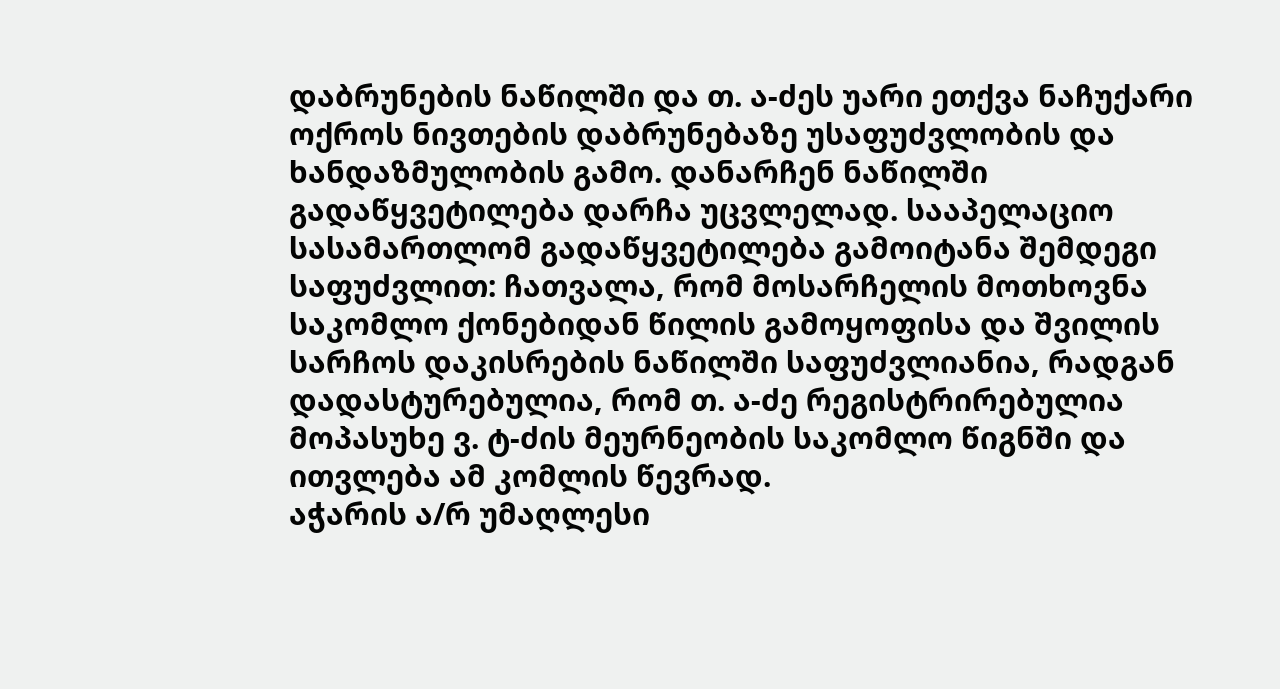დაბრუნების ნაწილში და თ. ა-ძეს უარი ეთქვა ნაჩუქარი ოქროს ნივთების დაბრუნებაზე უსაფუძვლობის და ხანდაზმულობის გამო. დანარჩენ ნაწილში გადაწყვეტილება დარჩა უცვლელად. სააპელაციო სასამართლომ გადაწყვეტილება გამოიტანა შემდეგი საფუძვლით: ჩათვალა, რომ მოსარჩელის მოთხოვნა საკომლო ქონებიდან წილის გამოყოფისა და შვილის სარჩოს დაკისრების ნაწილში საფუძვლიანია, რადგან დადასტურებულია, რომ თ. ა-ძე რეგისტრირებულია მოპასუხე ვ. ტ-ძის მეურნეობის საკომლო წიგნში და ითვლება ამ კომლის წევრად.
აჭარის ა/რ უმაღლესი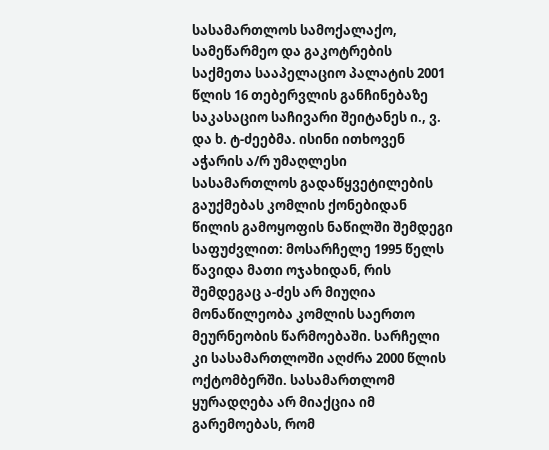სასამართლოს სამოქალაქო, სამეწარმეო და გაკოტრების საქმეთა სააპელაციო პალატის 2001 წლის 16 თებერვლის განჩინებაზე საკასაციო საჩივარი შეიტანეს ი., ვ. და ხ. ტ-ძეებმა. ისინი ითხოვენ აჭარის ა/რ უმაღლესი სასამართლოს გადაწყვეტილების გაუქმებას კომლის ქონებიდან წილის გამოყოფის ნაწილში შემდეგი საფუძვლით: მოსარჩელე 1995 წელს წავიდა მათი ოჯახიდან, რის შემდეგაც ა-ძეს არ მიუღია მონაწილეობა კომლის საერთო მეურნეობის წარმოებაში. სარჩელი კი სასამართლოში აღძრა 2000 წლის ოქტომბერში. სასამართლომ ყურადღება არ მიაქცია იმ გარემოებას, რომ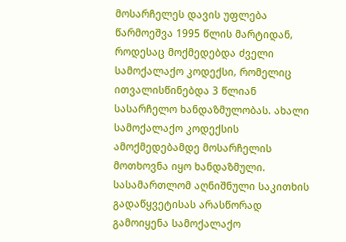მოსარჩელეს დავის უფლება წარმოეშვა 1995 წლის მარტიდან, როდესაც მოქმედებდა ძველი სამოქალაქო კოდექსი, რომელიც ითვალისწინებდა 3 წლიან სასარჩელო ხანდაზმულობას. ახალი სამოქალაქო კოდექსის ამოქმედებამდე მოსარჩელის მოთხოვნა იყო ხანდაზმული. სასამართლომ აღნიშნული საკითხის გადაწყვეტისას არასწორად გამოიყენა სამოქალაქო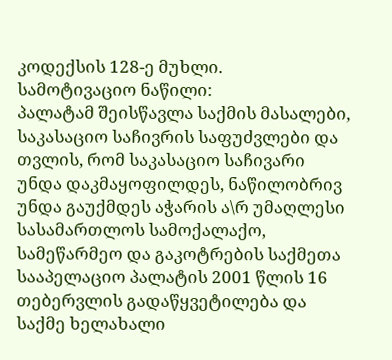კოდექსის 128-ე მუხლი.
სამოტივაციო ნაწილი:
პალატამ შეისწავლა საქმის მასალები, საკასაციო საჩივრის საფუძვლები და თვლის, რომ საკასაციო საჩივარი უნდა დაკმაყოფილდეს, ნაწილობრივ უნდა გაუქმდეს აჭარის ა\რ უმაღლესი სასამართლოს სამოქალაქო, სამეწარმეო და გაკოტრების საქმეთა სააპელაციო პალატის 2001 წლის 16 თებერვლის გადაწყვეტილება და საქმე ხელახალი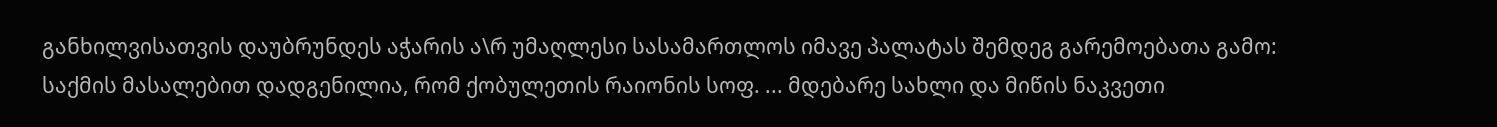განხილვისათვის დაუბრუნდეს აჭარის ა\რ უმაღლესი სასამართლოს იმავე პალატას შემდეგ გარემოებათა გამო:
საქმის მასალებით დადგენილია, რომ ქობულეთის რაიონის სოფ. ... მდებარე სახლი და მიწის ნაკვეთი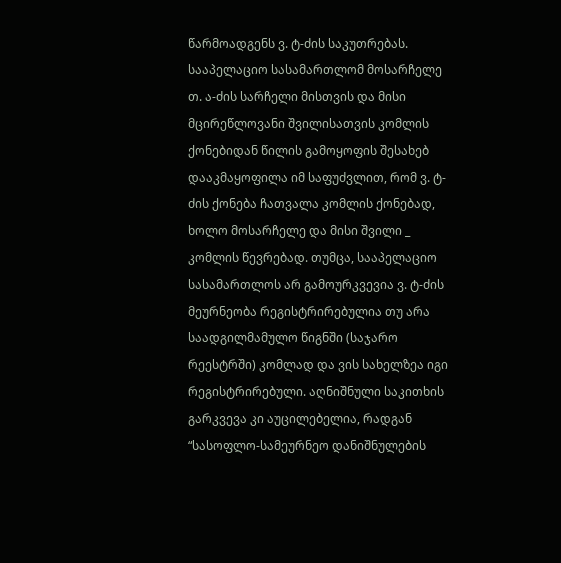წარმოადგენს ვ. ტ-ძის საკუთრებას. სააპელაციო სასამართლომ მოსარჩელე თ. ა-ძის სარჩელი მისთვის და მისი მცირეწლოვანი შვილისათვის კომლის ქონებიდან წილის გამოყოფის შესახებ დააკმაყოფილა იმ საფუძვლით, რომ ვ. ტ-ძის ქონება ჩათვალა კომლის ქონებად, ხოლო მოსარჩელე და მისი შვილი _ კომლის წევრებად. თუმცა, სააპელაციო სასამართლოს არ გამოურკვევია ვ. ტ-ძის მეურნეობა რეგისტრირებულია თუ არა საადგილმამულო წიგნში (საჯარო რეესტრში) კომლად და ვის სახელზეა იგი რეგისტრირებული. აღნიშნული საკითხის გარკვევა კი აუცილებელია, რადგან “სასოფლო-სამეურნეო დანიშნულების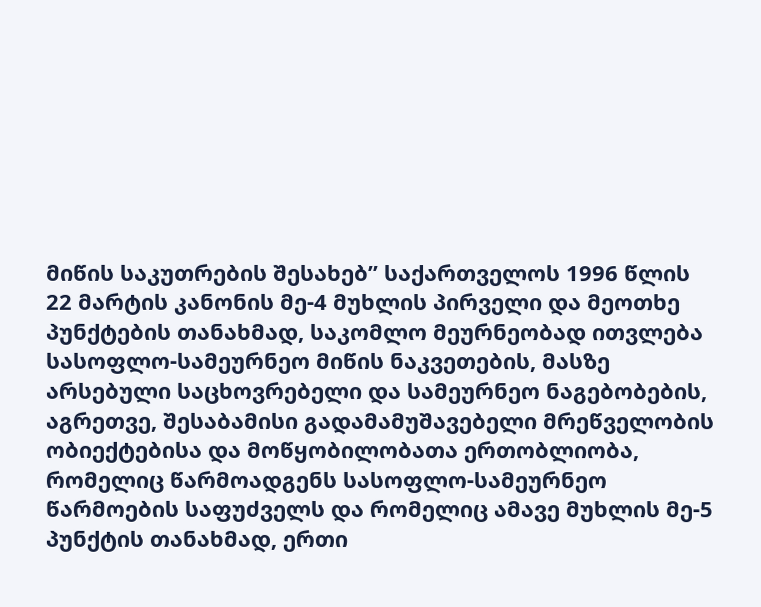მიწის საკუთრების შესახებ” საქართველოს 1996 წლის 22 მარტის კანონის მე-4 მუხლის პირველი და მეოთხე პუნქტების თანახმად, საკომლო მეურნეობად ითვლება სასოფლო-სამეურნეო მიწის ნაკვეთების, მასზე არსებული საცხოვრებელი და სამეურნეო ნაგებობების, აგრეთვე, შესაბამისი გადამამუშავებელი მრეწველობის ობიექტებისა და მოწყობილობათა ერთობლიობა, რომელიც წარმოადგენს სასოფლო-სამეურნეო წარმოების საფუძველს და რომელიც ამავე მუხლის მე-5 პუნქტის თანახმად, ერთი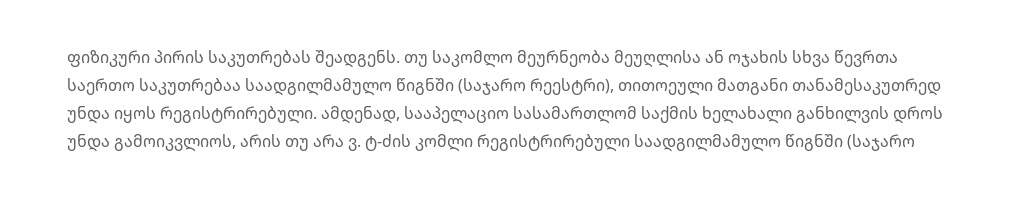ფიზიკური პირის საკუთრებას შეადგენს. თუ საკომლო მეურნეობა მეუღლისა ან ოჯახის სხვა წევრთა საერთო საკუთრებაა საადგილმამულო წიგნში (საჯარო რეესტრი), თითოეული მათგანი თანამესაკუთრედ უნდა იყოს რეგისტრირებული. ამდენად, სააპელაციო სასამართლომ საქმის ხელახალი განხილვის დროს უნდა გამოიკვლიოს, არის თუ არა ვ. ტ-ძის კომლი რეგისტრირებული საადგილმამულო წიგნში (საჯარო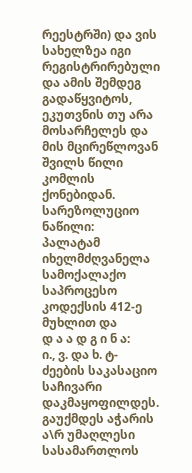რეესტრში) და ვის სახელზეა იგი რეგისტრირებული და ამის შემდეგ გადაწყვიტოს, ეკუთვნის თუ არა მოსარჩელეს და მის მცირეწლოვან შვილს წილი კომლის ქონებიდან.
სარეზოლუციო ნაწილი:
პალატამ იხელმძღვანელა სამოქალაქო საპროცესო კოდექსის 412-ე მუხლით და
დ ა ა დ გ ი ნ ა:
ი., ვ. და ხ. ტ-ძეების საკასაციო საჩივარი დაკმაყოფილდეს.
გაუქმდეს აჭარის ა\რ უმაღლესი სასამართლოს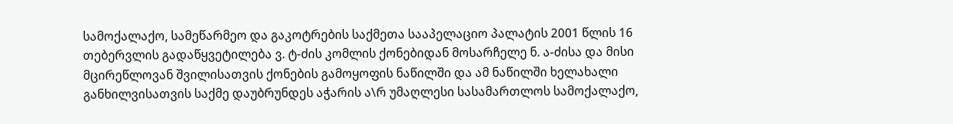სამოქალაქო, სამეწარმეო და გაკოტრების საქმეთა სააპელაციო პალატის 2001 წლის 16 თებერვლის გადაწყვეტილება ვ. ტ-ძის კომლის ქონებიდან მოსარჩელე ნ. ა-ძისა და მისი მცირეწლოვან შვილისათვის ქონების გამოყოფის ნაწილში და ამ ნაწილში ხელახალი განხილვისათვის საქმე დაუბრუნდეს აჭარის ა\რ უმაღლესი სასამართლოს სამოქალაქო,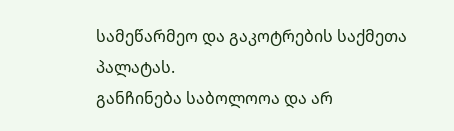სამეწარმეო და გაკოტრების საქმეთა პალატას.
განჩინება საბოლოოა და არ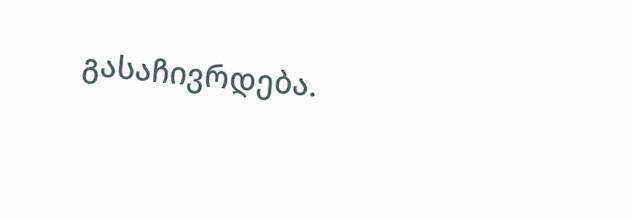გასაჩივრდება.